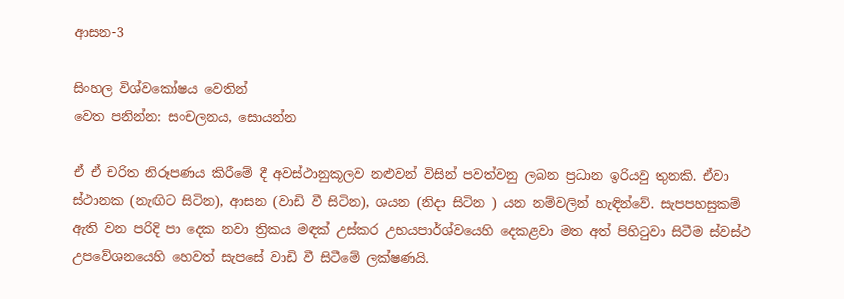ආසන-3

සිංහල විශ්වකෝෂය වෙතින්
වෙත පනින්න: සංචලනය, සොයන්න

ඒ ඒ චරිත නිරූපණය කිරීමේ දී අවස්ථානුකූලව නළුවන් විසින් පවත්වනු ලබන ප්‍රධාන ඉරියවු තුනකි. ඒවා ස්ථානක (නැඟිට සිටින), ආසන (වාඩි වී සිටින), ශයන (නිදා සිටින ) යන නම්වලින් හැඳින්වේ. සැපපහසුකම් ඇති වන පරිදි පා දෙක නවා ත්‍රිකය මඳක් උස්කර උභයපාර්ශ්වයෙහි දෙකළවා මත අත් පිහිටුවා සිටීම ස්වස්ථ උපවේශනයෙහි හෙවත් සැපසේ වාඩි වී සිටීමේ ලක්ෂණයි.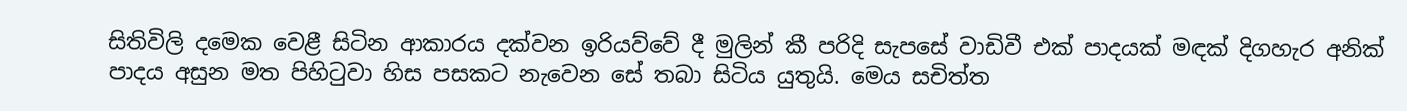සිතිවිලි දමෙක වෙළී සිටින ආකාරය දක්වන ඉරියව්වේ දී මුලින් කී පරිදි සැපසේ වාඩිවී එක් පාදයක් මඳක් දිගහැර අනික් පාදය අසුන මත පිහිටුවා හිස පසකට නැවෙන සේ තබා සිටිය යුතුයි. මෙය සචිත්ත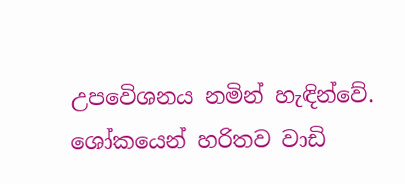උපවෙිශනය නමින් හැඳින්වේ. ශෝකයෙන් හරිතව වාඩි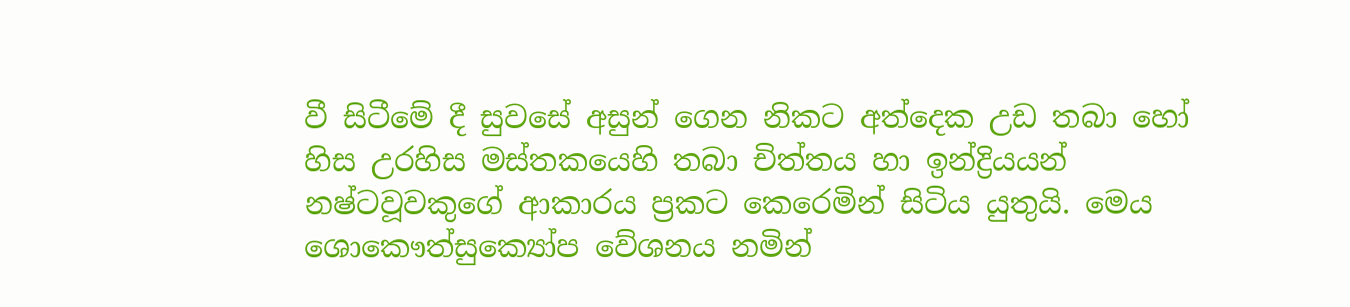වී සිටීමේ දී සුවසේ අසුන් ගෙන නිකට අත්දෙක උඩ තබා හෝ හිස උරහිස මස්තකයෙහි තබා චිත්තය හා ඉන්ද්‍රියයන් නෂ්ටවූවකුගේ ආකාරය ප්‍රකට කෙරෙමින් සිටිය යුතුයි. මෙය ශොකෞත්සුක්‍යෝප වේශනය නමින්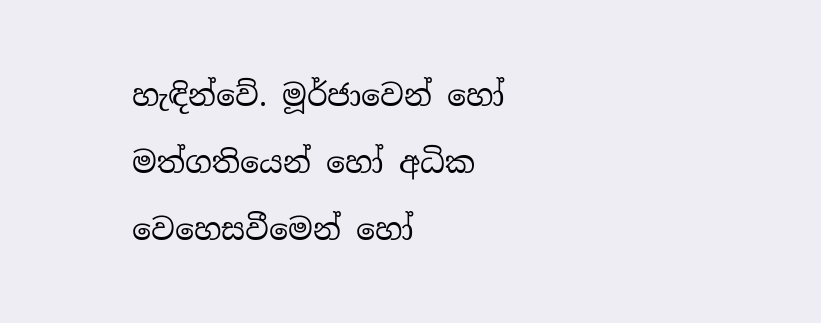හැඳින්වේ. මූර්ජාවෙන් හෝ මත්ගතියෙන් හෝ අධික වෙහෙසවීමෙන් හෝ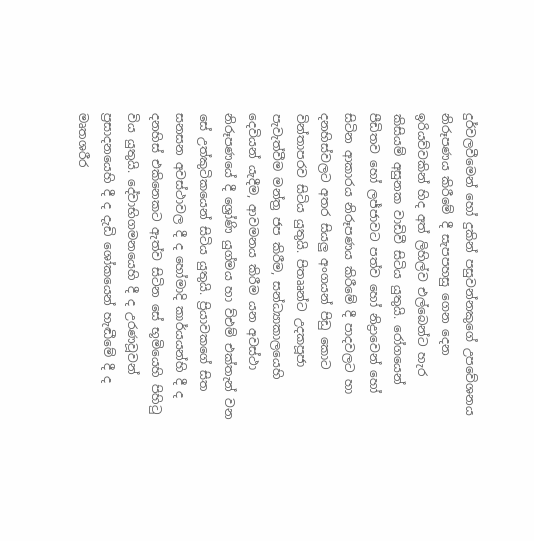දුර්වලවීමෙන් හෝ දුකින් පසුවන්නකුගේ උපවේශනය නිරූපණය කිරීමේ දී සැපපහසු ගෙන දෙන ඉරියව්වකින් හිද අත් ලිහිල්ව එල්බෙන්ට හැර කිසියම් අසුනක වාඩිවී සිටිය යුතුයි. රෝගයෙන් පීඩිතව හෝ ලජ්ජාවට පත්ව හෝ නිද්‍රාවෙන් හෝ සිටින ආකාරය නිරූපණය කිරීමේ දී පාදවලට හා දනහිස්වලට අතර සියලු අංගයන් පිඩු කොට වින්තාපරව සිටිය යුතුයි. පිතෲන්ට උදකපූජා පැවැත්වීම මන්ත්‍ර ජප කිරීම, සන්ධ්‍යාකාලයෙහි දෙවියන් යැදීම, ආවමනය කිරීම යන අවස්ථා නිරූපණයේ දී ශ්‍රෝණි යුග්මය හා ව්එම් එක්තැන් වන සේ උත්කුටිකයෙන් සිටිය යුතුයි. ප්‍රියාවකගේ සිත සනසන අවස්ථාවල දී ද හෝමාදි කාර්යයන්හි දී ද දනහිස් එකිනෙකට ඇත්ව සිටින සේ භූමියෙහි පිහිටු විය යුතුයි. දේවාභිගමනයෙහි දී ද උරණවූවන් ප්‍රසාදනයෙහි දී ද දැඩි ශෝකයෙන් හැඬීමේ දී ද මෘතශරීර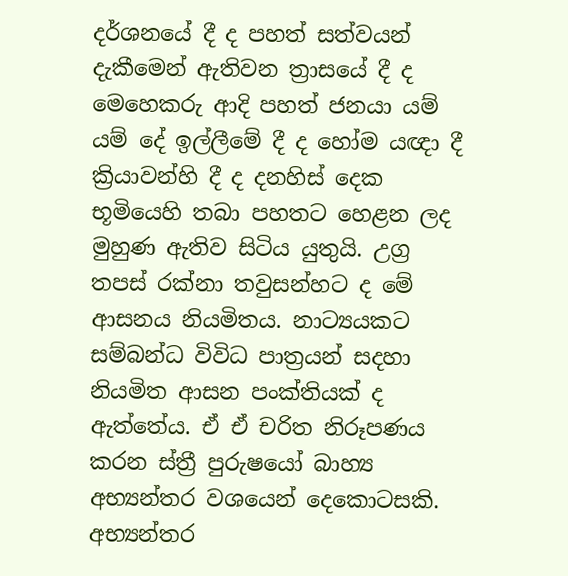දර්ශනයේ දී ද පහත් සත්වයන් දැකීමෙන් ඇතිවන ත්‍රාසයේ දී ද මෙහෙකරු ආදි පහත් ජනයා යම් යම් දේ ඉල්ලීමේ දී ද හෝම යඥා දී ක්‍රියාවන්හි දී ද දනහිස් දෙක භූමියෙහි තබා පහතට හෙළන ලද මුහුණ ඇතිව සිටිය යුතුයි. උග්‍ර තපස් රක්නා තවුසන්හට ද මේ ආසනය නියමිතය. නාට්‍යයකට සම්බන්ධ විවිධ පාත්‍රයන් සදහා නියමිත ආසන පංක්තියක් ද ඇත්තේය. ඒ ඒ චරිත නිරූපණය කරන ස්ත්‍රී පුරුෂයෝ බාහ්‍ය අභ්‍යන්තර වශයෙන් දෙකොටසකි. අභ්‍යන්තර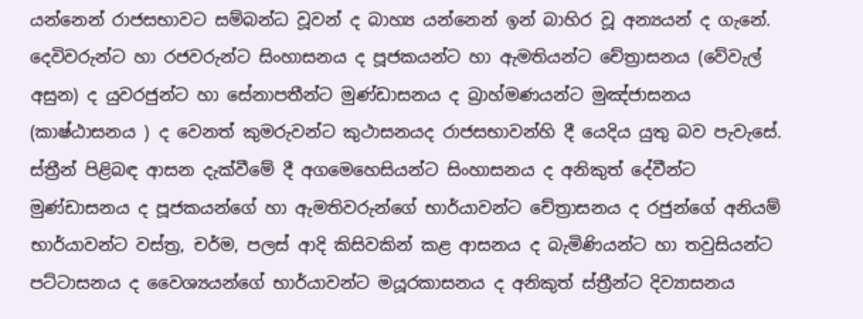යන්නෙන් රාජසභාවට සම්බන්ධ වූවන් ද බාහ්‍ය යන්නෙන් ඉන් බාහිර වූ අන්‍යයන් ද ගැනේ. දෙවිවරුන්ට හා රජවරුන්ට සිංහාසනය ද පූජකයන්ට හා ඇමතියන්ට චේත්‍රාසනය (වේවැල් අසුන) ද යුවරජුන්ට හා සේනාපතීන්ට මුණ්ඩාසනය ද බ්‍රාහ්මණයන්ට මුඤ්ජාසනය (කාෂ්ඨාසනය ) ද වෙනත් කුමරුවන්ට කුථාසනයද රාජසභාවන්හි දී යෙදිය යුතු බව පැවැසේ. ස්ත්‍රීන් පිළිබඳ ආසන දැක්වීමේ දී අගමෙහෙසියන්ට සිංහාසනය ද අනිකුත් දේවීන්ට මුණ්ඩාසනය ද පූජකයන්ගේ හා ඇමතිවරුන්ගේ භාර්යාවන්ට චේත්‍රාසනය ද රජුන්ගේ අනියම් භාර්යාවන්ට වස්ත්‍ර, චර්ම, පලස් ආදි කිසිවකින් කළ ආසනය ද බැමිණියන්ට හා තවුසියන්ට පට්ටාසනය ද වෛශ්‍යයන්ගේ භාර්යාවන්ට මයූරකාසනය ද අනිකුත් ස්ත්‍රීන්ට දිව්‍යාසනය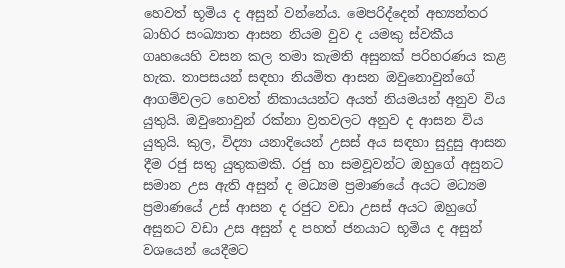හෙවත් භූමිය ද අසුන් වන්නේය. මෙපරිද්දෙන් අභ්‍යන්තර බාහිර සංඛ්‍යාත ආසන නියම වුව ද යමකු ස්වකීය ගෘහයෙහි වසන කල තමා කැමති අසුනක් පරිහරණය කළ හැක. තාපසයන් සඳහා නියමිත ආසන ඔවුනොවුන්ගේ ආගම්වලට හෙවත් නිකායයන්ට අයත් නියමයන් අනුව විය යුතුයි. ඔවුනොවුන් රක්නා ව්‍රතවලට අනුව ද ආසන විය යුතුයි. කුල, විද්‍යා යනාදියෙන් උසස් අය සඳහා සුදුසු ආසන දීම රජු සතු යුතුකමකි. රජු හා සමවූවන්ට ඔහුගේ අසුනට සමාන උස ඇති අසුන් ද මධ්‍යම ප්‍රමාණයේ අයට මධ්‍යම ප්‍රමාණයේ උස් ආසන ද රජුට වඩා උසස් අයට ඔහුගේ අසුනට වඩා උස අසුන් ද පහත් ජනයාට භූමිය ද අසුන් වශයෙන් යෙදීමට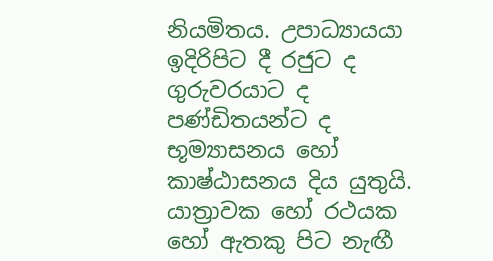නියමිතය. උපාධ්‍යායයා ඉදිරිපිට දී රජුට ද ගුරුවරයාට ද පණ්ඩිතයන්ට ද භූම්‍යාසනය හෝ කාෂ්ඨාසනය දිය යුතුයි. යාත්‍රාවක හෝ රථයක හෝ ඇතකු පිට නැඟී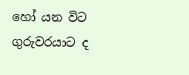හෝ යන විට ගුරුවරයාට ද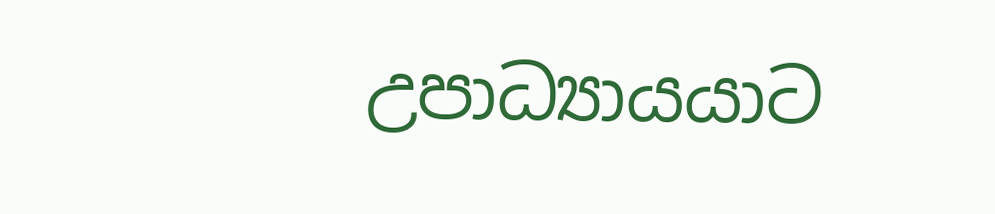උපාධ්‍යායයාට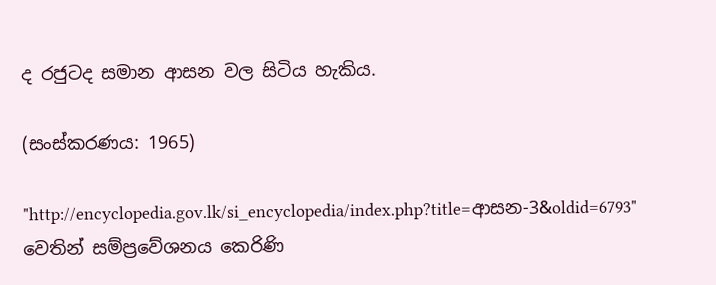ද රජුටද සමාන ආසන වල සිටිය හැකිය.

(සංස්කරණය: 1965)

"http://encyclopedia.gov.lk/si_encyclopedia/index.php?title=ආසන-3&oldid=6793" වෙතින් සම්ප්‍රවේශනය කෙරිණි